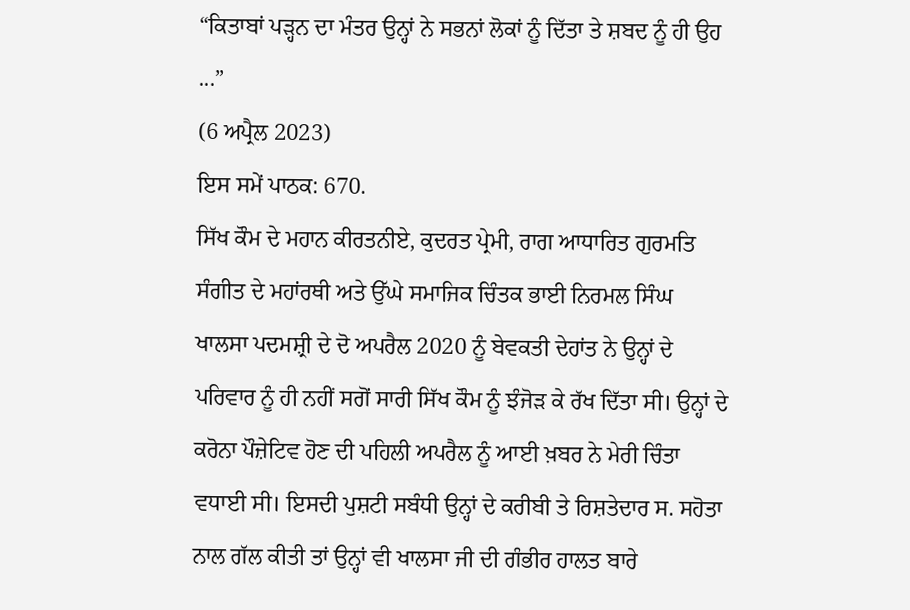“ਕਿਤਾਬਾਂ ਪੜ੍ਹਨ ਦਾ ਮੰਤਰ ਉਨ੍ਹਾਂ ਨੇ ਸਭਨਾਂ ਲੋਕਾਂ ਨੂੰ ਦਿੱਤਾ ਤੇ ਸ਼ਬਦ ਨੂੰ ਹੀ ਉਹ ...”
(6 ਅਪ੍ਰੈਲ 2023)
ਇਸ ਸਮੇਂ ਪਾਠਕ: 670.
ਸਿੱਖ ਕੌਮ ਦੇ ਮਹਾਨ ਕੀਰਤਨੀਏ, ਕੁਦਰਤ ਪ੍ਰੇਮੀ, ਰਾਗ ਆਧਾਰਿਤ ਗੁਰਮਤਿ ਸੰਗੀਤ ਦੇ ਮਹਾਂਰਥੀ ਅਤੇ ਉੱਘੇ ਸਮਾਜਿਕ ਚਿੰਤਕ ਭਾਈ ਨਿਰਮਲ ਸਿੰਘ ਖਾਲਸਾ ਪਦਮਸ਼੍ਰੀ ਦੇ ਦੋ ਅਪਰੈਲ 2020 ਨੂੰ ਬੇਵਕਤੀ ਦੇਹਾਂਤ ਨੇ ਉਨ੍ਹਾਂ ਦੇ ਪਰਿਵਾਰ ਨੂੰ ਹੀ ਨਹੀਂ ਸਗੋਂ ਸਾਰੀ ਸਿੱਖ ਕੌਮ ਨੂੰ ਝੰਜੋੜ ਕੇ ਰੱਖ ਦਿੱਤਾ ਸੀ। ਉਨ੍ਹਾਂ ਦੇ ਕਰੋਨਾ ਪੌਜ਼ੇਟਿਵ ਹੋਣ ਦੀ ਪਹਿਲੀ ਅਪਰੈਲ ਨੂੰ ਆਈ ਖ਼ਬਰ ਨੇ ਮੇਰੀ ਚਿੰਤਾ ਵਧਾਈ ਸੀ। ਇਸਦੀ ਪੁਸ਼ਟੀ ਸਬੰਧੀ ਉਨ੍ਹਾਂ ਦੇ ਕਰੀਬੀ ਤੇ ਰਿਸ਼ਤੇਦਾਰ ਸ. ਸਹੋਤਾ ਨਾਲ ਗੱਲ ਕੀਤੀ ਤਾਂ ਉਨ੍ਹਾਂ ਵੀ ਖਾਲਸਾ ਜੀ ਦੀ ਗੰਭੀਰ ਹਾਲਤ ਬਾਰੇ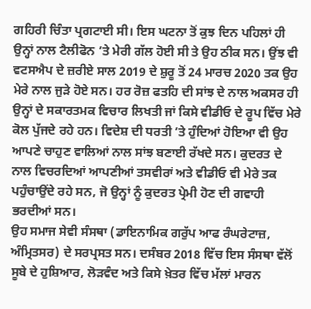ਗਹਿਰੀ ਚਿੰਤਾ ਪ੍ਰਗਟਾਈ ਸੀ। ਇਸ ਘਟਨਾ ਤੋਂ ਕੁਝ ਦਿਨ ਪਹਿਲਾਂ ਹੀ ਉਨ੍ਹਾਂ ਨਾਲ ਟੈਲੀਫੋਨ ’ਤੇ ਮੇਰੀ ਗੱਲ ਹੋਈ ਸੀ ਤੇ ਉਹ ਠੀਕ ਸਨ। ਉਂਝ ਵੀ ਵਟਸਐਪ ਦੇ ਜ਼ਰੀਏ ਸਾਲ 2019 ਦੇ ਸ਼ੁਰੂ ਤੋਂ 24 ਮਾਰਚ 2020 ਤਕ ਉਹ ਮੇਰੇ ਨਾਲ ਜੁੜੇ ਹੋਏ ਸਨ। ਹਰ ਰੋਜ਼ ਫਤਹਿ ਦੀ ਸਾਂਝ ਦੇ ਨਾਲ ਅਕਸਰ ਹੀ ਉਨ੍ਹਾਂ ਦੇ ਸਕਾਰਤਮਕ ਵਿਚਾਰ ਲਿਖਤੀ ਜਾਂ ਕਿਸੇ ਵੀਡੀਓ ਦੇ ਰੂਪ ਵਿੱਚ ਮੇਰੇ ਕੋਲ ਪੁੱਜਦੇ ਰਹੇ ਹਨ। ਵਿਦੇਸ਼ ਦੀ ਧਰਤੀ ’ਤੇ ਹੁੰਦਿਆਂ ਹੋਇਆ ਵੀ ਉਹ ਆਪਣੇ ਚਾਹੁਣ ਵਾਲਿਆਂ ਨਾਲ ਸਾਂਝ ਬਣਾਈ ਰੱਖਦੇ ਸਨ। ਕੁਦਰਤ ਦੇ ਨਾਲ ਵਿਚਰਦਿਆਂ ਆਪਣੀਆਂ ਤਸਵੀਰਾਂ ਅਤੇ ਵੀਡੀਓ ਵੀ ਮੇਰੇ ਤਕ ਪਹੁੰਚਾਉਂਦੇ ਰਹੇ ਸਨ, ਜੋ ਉਨ੍ਹਾਂ ਨੂੰ ਕੁਦਰਤ ਪ੍ਰੇਮੀ ਹੋਣ ਦੀ ਗਵਾਹੀ ਭਰਦੀਆਂ ਸਨ।
ਉਹ ਸਮਾਜ ਸੇਵੀ ਸੰਸਥਾ (ਡਾਇਨਾਮਿਕ ਗਰੁੱਪ ਆਫ ਰੰਘਰੇਟਾਜ਼, ਅੰਮ੍ਰਿਤਸਰ) ਦੇ ਸਰਪ੍ਰਸਤ ਸਨ। ਦਸੰਬਰ 2018 ਵਿੱਚ ਇਸ ਸੰਸਥਾ ਵੱਲੋਂ ਸੂਬੇ ਦੇ ਹੁਸ਼ਿਆਰ, ਲੋੜਵੰਦ ਅਤੇ ਕਿਸੇ ਖ਼ੇਤਰ ਵਿੱਚ ਮੱਲਾਂ ਮਾਰਨ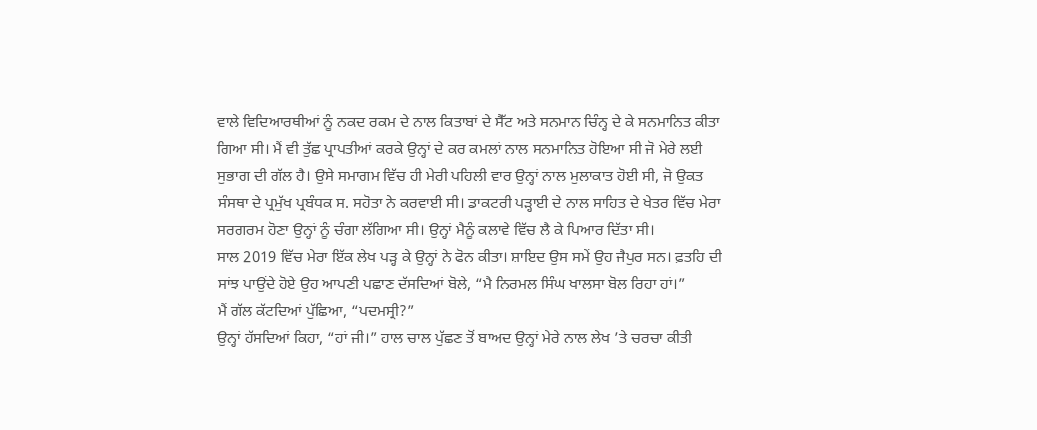ਵਾਲੇ ਵਿਦਿਆਰਥੀਆਂ ਨੂੰ ਨਕਦ ਰਕਮ ਦੇ ਨਾਲ ਕਿਤਾਬਾਂ ਦੇ ਸੈੱਟ ਅਤੇ ਸਨਮਾਨ ਚਿੰਨ੍ਹ ਦੇ ਕੇ ਸਨਮਾਨਿਤ ਕੀਤਾ ਗਿਆ ਸੀ। ਮੈਂ ਵੀ ਤੁੱਛ ਪ੍ਰਾਪਤੀਆਂ ਕਰਕੇ ਉਨ੍ਹਾਂ ਦੇ ਕਰ ਕਮਲਾਂ ਨਾਲ ਸਨਮਾਨਿਤ ਹੋਇਆ ਸੀ ਜੋ ਮੇਰੇ ਲਈ ਸੁਭਾਗ ਦੀ ਗੱਲ ਹੈ। ਉਸੇ ਸਮਾਗਮ ਵਿੱਚ ਹੀ ਮੇਰੀ ਪਹਿਲੀ ਵਾਰ ਉਨ੍ਹਾਂ ਨਾਲ ਮੁਲਾਕਾਤ ਹੋਈ ਸੀ, ਜੋ ਉਕਤ ਸੰਸਥਾ ਦੇ ਪ੍ਰਮੁੱਖ ਪ੍ਰਬੰਧਕ ਸ. ਸਹੋਤਾ ਨੇ ਕਰਵਾਈ ਸੀ। ਡਾਕਟਰੀ ਪੜ੍ਹਾਈ ਦੇ ਨਾਲ ਸਾਹਿਤ ਦੇ ਖੇਤਰ ਵਿੱਚ ਮੇਰਾ ਸਰਗਰਮ ਹੋਣਾ ਉਨ੍ਹਾਂ ਨੂੰ ਚੰਗਾ ਲੱਗਿਆ ਸੀ। ਉਨ੍ਹਾਂ ਮੈਨੂੰ ਕਲਾਵੇ ਵਿੱਚ ਲੈ ਕੇ ਪਿਆਰ ਦਿੱਤਾ ਸੀ।
ਸਾਲ 2019 ਵਿੱਚ ਮੇਰਾ ਇੱਕ ਲੇਖ ਪੜ੍ਹ ਕੇ ਉਨ੍ਹਾਂ ਨੇ ਫੋਨ ਕੀਤਾ। ਸ਼ਾਇਦ ਉਸ ਸਮੇਂ ਉਹ ਜੈਪੁਰ ਸਨ। ਫ਼ਤਹਿ ਦੀ ਸਾਂਝ ਪਾਉਂਦੇ ਹੋਏ ਉਹ ਆਪਣੀ ਪਛਾਣ ਦੱਸਦਿਆਂ ਬੋਲੇ, “ਮੈ ਨਿਰਮਲ ਸਿੰਘ ਖਾਲਸਾ ਬੋਲ ਰਿਹਾ ਹਾਂ।”
ਮੈਂ ਗੱਲ ਕੱਟਦਿਆਂ ਪੁੱਛਿਆ, “ਪਦਮਸ੍ਰੀ?”
ਉਨ੍ਹਾਂ ਹੱਸਦਿਆਂ ਕਿਹਾ, “ਹਾਂ ਜੀ।” ਹਾਲ ਚਾਲ ਪੁੱਛਣ ਤੋਂ ਬਾਅਦ ਉਨ੍ਹਾਂ ਮੇਰੇ ਨਾਲ ਲੇਖ ’ਤੇ ਚਰਚਾ ਕੀਤੀ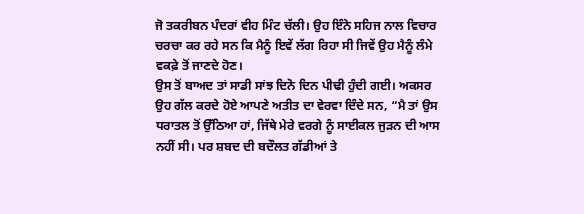ਜੋ ਤਕਰੀਬਨ ਪੰਦਰਾਂ ਵੀਹ ਮਿੰਟ ਚੱਲੀ। ਉਹ ਇੰਨੇ ਸਹਿਜ ਨਾਲ ਵਿਚਾਰ ਚਰਚਾ ਕਰ ਰਹੇ ਸਨ ਕਿ ਮੈਨੂੰ ਇਵੇਂ ਲੱਗ ਰਿਹਾ ਸੀ ਜਿਵੇਂ ਉਹ ਮੈਨੂੰ ਲੰਮੇ ਵਕਫ਼ੇ ਤੋਂ ਜਾਣਦੇ ਹੋਣ।
ਉਸ ਤੋਂ ਬਾਅਦ ਤਾਂ ਸਾਡੀ ਸਾਂਝ ਦਿਨੋ ਦਿਨ ਪੀਢੀ ਹੁੰਦੀ ਗਈ। ਅਕਸਰ ਉਹ ਗੱਲ ਕਰਦੇ ਹੋਏ ਆਪਣੇ ਅਤੀਤ ਦਾ ਵੇਰਵਾ ਦਿੰਦੇ ਸਨ, “ਮੈ ਤਾਂ ਉਸ ਧਰਾਤਲ ਤੋਂ ਉੱਠਿਆ ਹਾਂ, ਜਿੱਥੇ ਮੇਰੇ ਵਰਗੇ ਨੂੰ ਸਾਈਕਲ ਜੁੜਨ ਦੀ ਆਸ ਨਹੀਂ ਸੀ। ਪਰ ਸ਼ਬਦ ਦੀ ਬਦੌਲਤ ਗੱਡੀਆਂ ਤੇ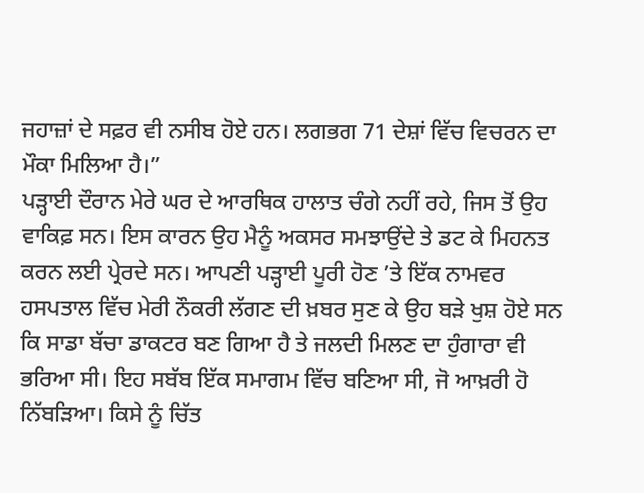ਜਹਾਜ਼ਾਂ ਦੇ ਸਫ਼ਰ ਵੀ ਨਸੀਬ ਹੋਏ ਹਨ। ਲਗਭਗ 71 ਦੇਸ਼ਾਂ ਵਿੱਚ ਵਿਚਰਨ ਦਾ ਮੌਕਾ ਮਿਲਿਆ ਹੈ।”
ਪੜ੍ਹਾਈ ਦੌਰਾਨ ਮੇਰੇ ਘਰ ਦੇ ਆਰਥਿਕ ਹਾਲਾਤ ਚੰਗੇ ਨਹੀਂ ਰਹੇ, ਜਿਸ ਤੋਂ ਉਹ ਵਾਕਿਫ਼ ਸਨ। ਇਸ ਕਾਰਨ ਉਹ ਮੈਨੂੰ ਅਕਸਰ ਸਮਝਾਉਂਦੇ ਤੇ ਡਟ ਕੇ ਮਿਹਨਤ ਕਰਨ ਲਈ ਪ੍ਰੇਰਦੇ ਸਨ। ਆਪਣੀ ਪੜ੍ਹਾਈ ਪੂਰੀ ਹੋਣ ’ਤੇ ਇੱਕ ਨਾਮਵਰ ਹਸਪਤਾਲ ਵਿੱਚ ਮੇਰੀ ਨੌਕਰੀ ਲੱਗਣ ਦੀ ਖ਼ਬਰ ਸੁਣ ਕੇ ਉਹ ਬੜੇ ਖੁਸ਼ ਹੋਏ ਸਨ ਕਿ ਸਾਡਾ ਬੱਚਾ ਡਾਕਟਰ ਬਣ ਗਿਆ ਹੈ ਤੇ ਜਲਦੀ ਮਿਲਣ ਦਾ ਹੁੰਗਾਰਾ ਵੀ ਭਰਿਆ ਸੀ। ਇਹ ਸਬੱਬ ਇੱਕ ਸਮਾਗਮ ਵਿੱਚ ਬਣਿਆ ਸੀ, ਜੋ ਆਖ਼ਰੀ ਹੋ ਨਿੱਬੜਿਆ। ਕਿਸੇ ਨੂੰ ਚਿੱਤ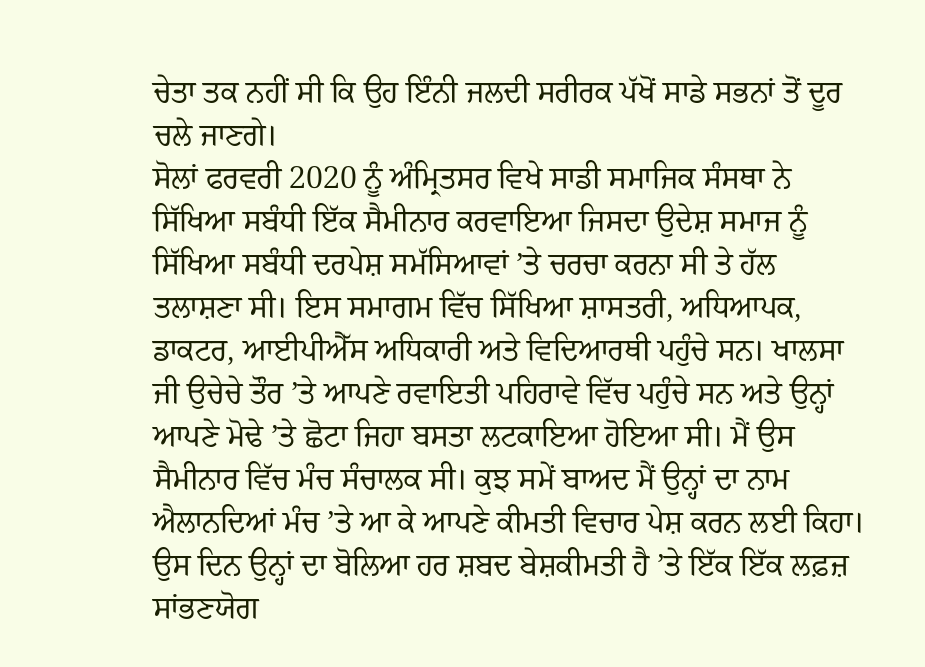ਚੇਤਾ ਤਕ ਨਹੀਂ ਸੀ ਕਿ ਉਹ ਇੰਨੀ ਜਲਦੀ ਸਰੀਰਕ ਪੱਖੋਂ ਸਾਡੇ ਸਭਨਾਂ ਤੋਂ ਦੂਰ ਚਲੇ ਜਾਣਗੇ।
ਸੋਲਾਂ ਫਰਵਰੀ 2020 ਨੂੰ ਅੰਮ੍ਰਿਤਸਰ ਵਿਖੇ ਸਾਡੀ ਸਮਾਜਿਕ ਸੰਸਥਾ ਨੇ ਸਿੱਖਿਆ ਸਬੰਧੀ ਇੱਕ ਸੈਮੀਨਾਰ ਕਰਵਾਇਆ ਜਿਸਦਾ ਉਦੇਸ਼ ਸਮਾਜ ਨੂੰ ਸਿੱਖਿਆ ਸਬੰਧੀ ਦਰਪੇਸ਼ ਸਮੱਸਿਆਵਾਂ ’ਤੇ ਚਰਚਾ ਕਰਨਾ ਸੀ ਤੇ ਹੱਲ ਤਲਾਸ਼ਣਾ ਸੀ। ਇਸ ਸਮਾਗਮ ਵਿੱਚ ਸਿੱਖਿਆ ਸ਼ਾਸਤਰੀ, ਅਧਿਆਪਕ, ਡਾਕਟਰ, ਆਈਪੀਐੱਸ ਅਧਿਕਾਰੀ ਅਤੇ ਵਿਦਿਆਰਥੀ ਪਹੁੰਚੇ ਸਨ। ਖਾਲਸਾ ਜੀ ਉਚੇਚੇ ਤੌਰ ’ਤੇ ਆਪਣੇ ਰਵਾਇਤੀ ਪਹਿਰਾਵੇ ਵਿੱਚ ਪਹੁੰਚੇ ਸਨ ਅਤੇ ਉਨ੍ਹਾਂ ਆਪਣੇ ਮੋਢੇ ’ਤੇ ਛੋਟਾ ਜਿਹਾ ਬਸਤਾ ਲਟਕਾਇਆ ਹੋਇਆ ਸੀ। ਮੈਂ ਉਸ ਸੈਮੀਨਾਰ ਵਿੱਚ ਮੰਚ ਸੰਚਾਲਕ ਸੀ। ਕੁਝ ਸਮੇਂ ਬਾਅਦ ਮੈਂ ਉਨ੍ਹਾਂ ਦਾ ਨਾਮ ਐਲਾਨਦਿਆਂ ਮੰਚ ’ਤੇ ਆ ਕੇ ਆਪਣੇ ਕੀਮਤੀ ਵਿਚਾਰ ਪੇਸ਼ ਕਰਨ ਲਈ ਕਿਹਾ। ਉਸ ਦਿਨ ਉਨ੍ਹਾਂ ਦਾ ਬੋਲਿਆ ਹਰ ਸ਼ਬਦ ਬੇਸ਼ਕੀਮਤੀ ਹੈ ’ਤੇ ਇੱਕ ਇੱਕ ਲਫ਼ਜ਼ ਸਾਂਭਣਯੋਗ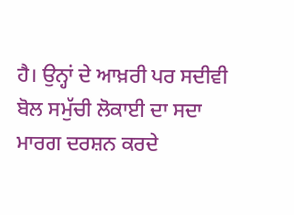ਹੈ। ਉਨ੍ਹਾਂ ਦੇ ਆਖ਼ਰੀ ਪਰ ਸਦੀਵੀ ਬੋਲ ਸਮੁੱਚੀ ਲੋਕਾਈ ਦਾ ਸਦਾ ਮਾਰਗ ਦਰਸ਼ਨ ਕਰਦੇ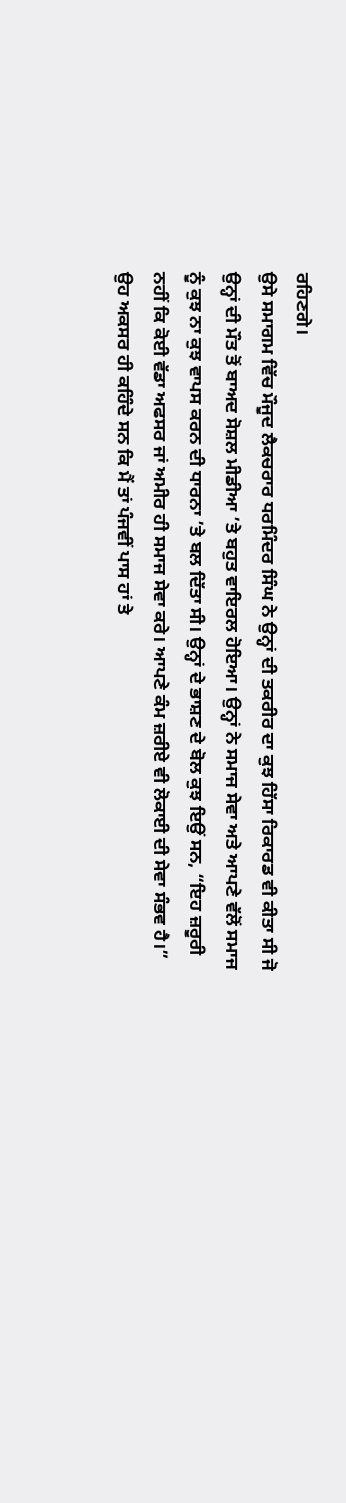ਰਹਿਣਗੇ।
ਉਸੇ ਸਮਾਗਮ ਵਿੱਚ ਮੌਜੂਦ ਲੈਕਚਰਾਰ ਧਰਮਿੰਦਰ ਸਿੰਘ ਨੇ ਉਨ੍ਹਾਂ ਦੀ ਤਕਰੀਰ ਦਾ ਕੁਝ ਹਿੱਸਾ ਰਿਕਾਰਡ ਵੀ ਕੀਤਾ ਸੀ ਜੋ ਉਨ੍ਹਾਂ ਦੀ ਮੌਤ ਤੋਂ ਬਾਅਦ ਸੋਸ਼ਲ ਮੀਡੀਆ ’ਤੇ ਬਹੁਤ ਵਾਇਰਲ ਹੋਇਆ। ਉਨ੍ਹਾਂ ਨੇ ਸਮਾਜ ਸੇਵਾ ਅਤੇ ਆਪਣੇ ਵੱਲੋਂ ਸਮਾਜ ਨੂੰ ਕੁਝ ਨਾ ਕੁਝ ਵਾਪਸ ਕਰਨ ਦੀ ਧਾਰਨਾ ’ਤੇ ਬਲ ਦਿੱਤਾ ਸੀ। ਉਨ੍ਹਾਂ ਦੇ ਭਾਸ਼ਣ ਦੇ ਬੋਲ ਕੁਝ ਇਉਂ ਸਨ, “ਇਹ ਜ਼ਰੂਰੀ ਨਹੀਂ ਕਿ ਕੋਈ ਵੱਡਾ ਅਫਸਰ ਜਾਂ ਅਮੀਰ ਹੀ ਸਮਾਜ ਸੇਵਾ ਕਰੇ। ਆਪਣੇ ਕੰਮ ਜ਼ਰੀਏ ਵੀ ਲੋਕਾਈ ਦੀ ਸੇਵਾ ਸੰਭਵ ਹੈ।”
ਉਹ ਅਕਸਰ ਹੀ ਕਹਿੰਦੇ ਸਨ ਕਿ ਮੈਂ ਤਾਂ ਪੰਜਵੀਂ ਪਾਸ ਹਾਂ ਤੇ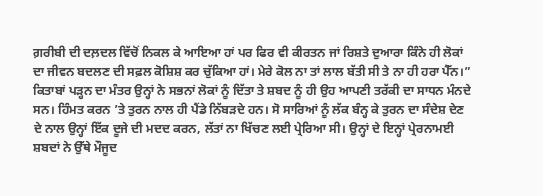ਗ਼ਰੀਬੀ ਦੀ ਦਲ਼ਦਲ ਵਿੱਚੋਂ ਨਿਕਲ ਕੇ ਆਇਆ ਹਾਂ ਪਰ ਫਿਰ ਵੀ ਕੀਰਤਨ ਜਾਂ ਰਿਸ਼ਤੇ ਦੁਆਰਾ ਕਿੰਨੇ ਹੀ ਲੋਕਾਂ ਦਾ ਜੀਵਨ ਬਦਲਣ ਦੀ ਸਫ਼ਲ ਕੋਸ਼ਿਸ਼ ਕਰ ਚੁੱਕਿਆ ਹਾਂ। ਮੇਰੇ ਕੋਲ ਨਾ ਤਾਂ ਲਾਲ ਬੱਤੀ ਸੀ ਤੇ ਨਾ ਹੀ ਹਰਾ ਪੈੱਨ।”
ਕਿਤਾਬਾਂ ਪੜ੍ਹਨ ਦਾ ਮੰਤਰ ਉਨ੍ਹਾਂ ਨੇ ਸਭਨਾਂ ਲੋਕਾਂ ਨੂੰ ਦਿੱਤਾ ਤੇ ਸ਼ਬਦ ਨੂੰ ਹੀ ਉਹ ਆਪਣੀ ਤਰੱਕੀ ਦਾ ਸਾਧਨ ਮੰਨਦੇ ਸਨ। ਹਿੰਮਤ ਕਰਨ ’ਤੇ ਤੁਰਨ ਨਾਲ ਹੀ ਪੈਂਡੇ ਨਿੱਬੜਦੇ ਹਨ। ਸੋ ਸਾਰਿਆਂ ਨੂੰ ਲੱਕ ਬੰਨ੍ਹ ਕੇ ਤੁਰਨ ਦਾ ਸੰਦੇਸ਼ ਦੇਣ ਦੇ ਨਾਲ ਉਨ੍ਹਾਂ ਇੱਕ ਦੂਜੇ ਦੀ ਮਦਦ ਕਰਨ, ਲੱਤਾਂ ਨਾ ਖਿੱਚਣ ਲਈ ਪ੍ਰੇਰਿਆ ਸੀ। ਉਨ੍ਹਾਂ ਦੇ ਇਨ੍ਹਾਂ ਪ੍ਰੇਰਨਾਮਈ ਸ਼ਬਦਾਂ ਨੇ ਉੱਥੇ ਮੌਜੂਦ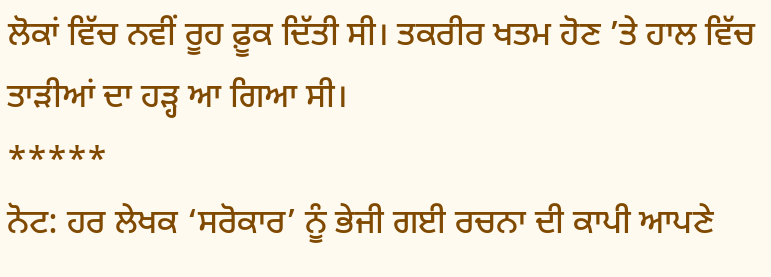ਲੋਕਾਂ ਵਿੱਚ ਨਵੀਂ ਰੂਹ ਫ਼ੂਕ ਦਿੱਤੀ ਸੀ। ਤਕਰੀਰ ਖਤਮ ਹੋਣ ’ਤੇ ਹਾਲ ਵਿੱਚ ਤਾੜੀਆਂ ਦਾ ਹੜ੍ਹ ਆ ਗਿਆ ਸੀ।
*****
ਨੋਟ: ਹਰ ਲੇਖਕ ‘ਸਰੋਕਾਰ’ ਨੂੰ ਭੇਜੀ ਗਈ ਰਚਨਾ ਦੀ ਕਾਪੀ ਆਪਣੇ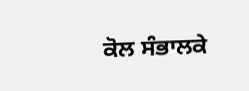ਕੋਲ ਸੰਭਾਲਕੇ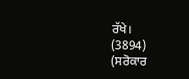ਰੱਖੇ।
(3894)
(ਸਰੋਕਾਰ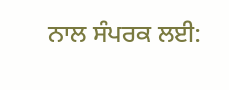ਨਾਲ ਸੰਪਰਕ ਲਈ: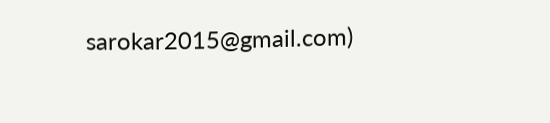sarokar2015@gmail.com)